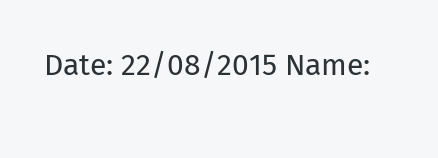Date: 22/08/2015 Name: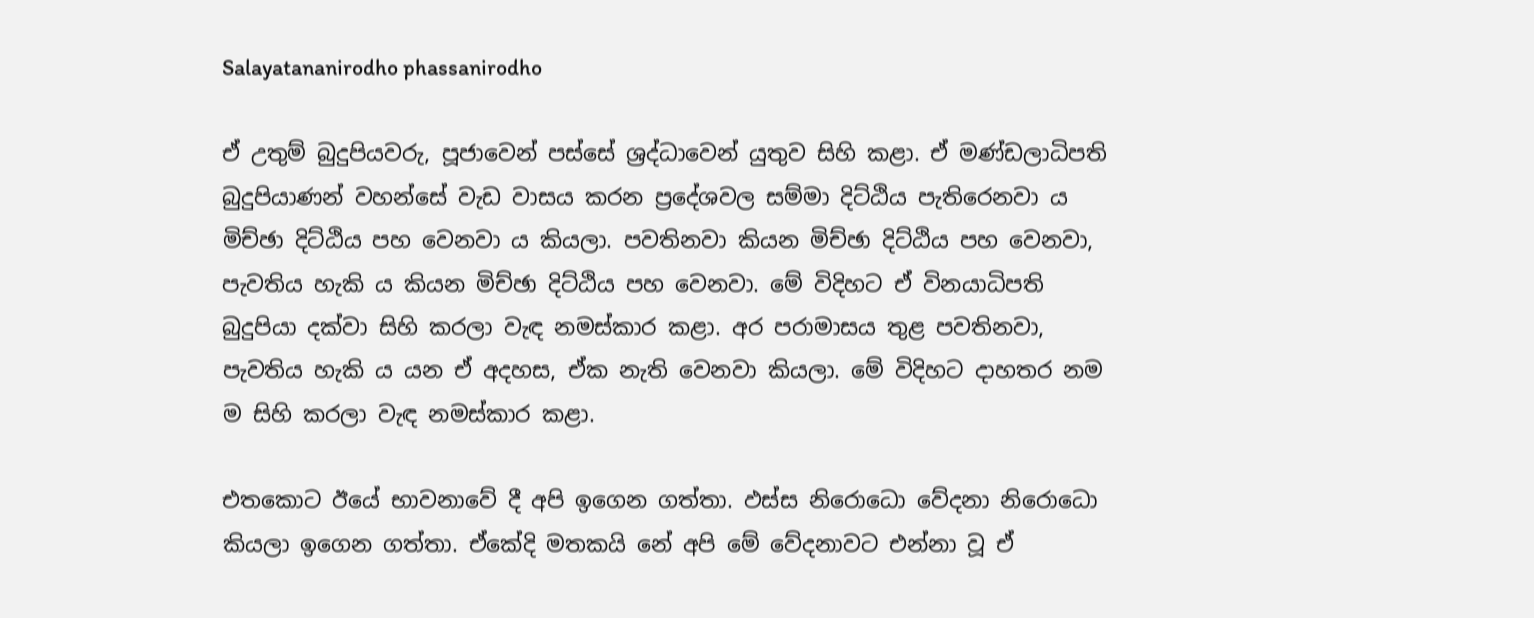Salayatananirodho phassanirodho

ඒ උතුම් බුදුපියවරු, පූජාවෙන් පස්සේ ශ්‍රද්ධාවෙන් යුතුව සිහි කළා. ඒ මණ්ඩලාධිපති බුදුපියාණන් වහන්සේ වැඩ වාසය කරන ප්‍රදේශවල සම්මා දිට්ඨිය පැතිරෙනවා ය මිච්ඡා දිට්ඨිය පහ වෙනවා ය කියලා. පවතිනවා කියන මිච්ඡා දිට්ඨිය පහ වෙනවා, පැවතිය හැකි ය කියන මිච්ඡා දිට්ඨිය පහ වෙනවා. මේ විදිහට ඒ විනයාධිපති බුදුපියා දක්වා සිහි කරලා වැඳ නමස්කාර කළා. අර පරාමාසය තුළ පවතිනවා, පැවතිය හැකි ය යන ඒ අදහස, ඒක නැති වෙනවා කියලා. මේ විදිහට දාහතර නම ම සිහි කරලා වැඳ නමස්කාර කළා.

එතකොට ඊයේ භාවනාවේ දී අපි ඉගෙන ගත්තා. ඵස්ස නිරොධො වේදනා නිරොධො කියලා ඉගෙන ගත්තා. ඒකේදි මතකයි නේ අපි මේ වේදනාවට එන්නා වූ ඒ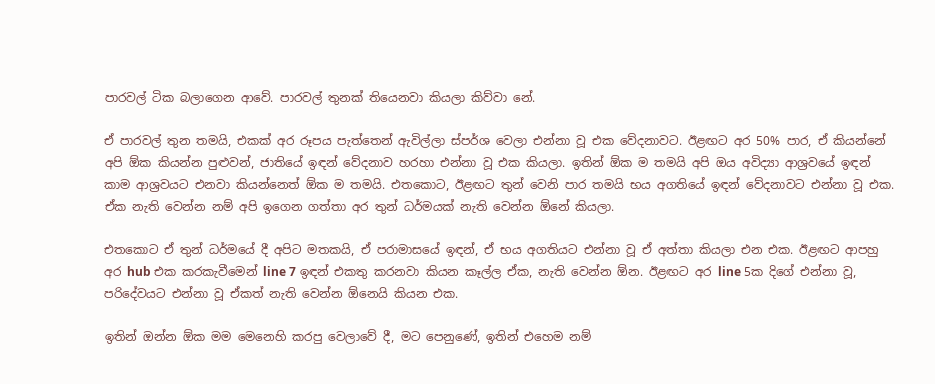පාරවල් ටික බලාගෙන ආවේ. පාරවල් තුනක් තියෙනවා කියලා කිව්වා නේ.

ඒ පාරවල් තුන තමයි, එකක් අර රූපය පැත්තෙන් ඇවිල්ලා ස්පර්ශ වෙලා එන්නා වූ එක වේදනාවට. ඊළඟට අර 50% පාර, ඒ කියන්නේ අපි ඕක කියන්න පුළුවන්, ජාතියේ ඉඳන් වේදනාව හරහා එන්නා වූ එක කියලා. ඉතින් ඕක ම තමයි අපි ඔය අවිද්‍යා ආශ්‍රවයේ ඉඳන් කාම ආශ්‍රවයට එනවා කියන්නෙත් ඕක ම තමයි. එතකොට, ඊළඟට තුන් වෙනි පාර තමයි භය අගතියේ ඉඳන් වේදනාවට එන්නා වූ එක. ඒක නැති වෙන්න නම් අපි ඉගෙන ගත්තා අර තුන් ධර්මයක් නැති වෙන්න ඕනේ කියලා.

එතකොට ඒ තුන් ධර්මයේ දී අපිට මතකයි, ඒ පරාමාසයේ ඉඳන්, ඒ භය අගතියට එන්නා වූ ඒ අත්තා කියලා එන එක. ඊළඟට ආපහු අර hub එක කරකැවීමෙන් line 7 ඉඳන් එකතු කරනවා කියන කෑල්ල ඒක, නැති වෙන්න ඕන. ඊළඟට අර line 5ක දිගේ එන්නා වූ, පරිදේවයට එන්නා වූ ඒකත් නැති වෙන්න ඕනෙයි කියන එක.

ඉතින් ඔන්න ඕක මම මෙනෙහි කරපු වෙලාවේ දී, මට පෙනුණේ, ඉතින් එහෙම නම්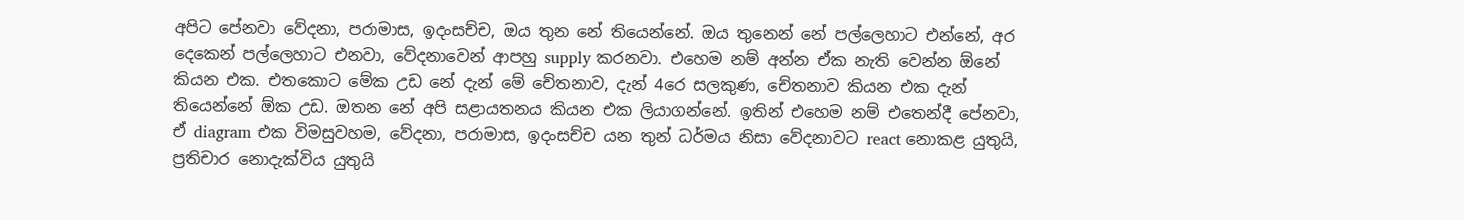අපිට පේනවා වේදනා, පරාමාස, ඉදංසච්ච, ඔය තුන නේ තියෙන්නේ. ඔය තුනෙන් නේ පල්ලෙහාට එන්නේ, අර දෙකෙන් පල්ලෙහාට එනවා, වේදනාවෙන් ආපහු supply කරනවා. එහෙම නම් අන්න ඒක නැති වෙන්න ඕනේ කියන එක. එතකොට මේක උඩ නේ දැන් මේ චේතනාව, දැන් 4රෙ සලකුණ, චේතනාව කියන එක දැන් තියෙන්නේ ඕක උඩ. ඔතන නේ අපි සළායතනය කියන එක ලියාගන්නේ. ඉතින් එහෙම නම් එතෙන්දී පේනවා, ඒ diagram එක විමසුවහම, වේදනා, පරාමාස, ඉදංසච්ච යන තුන් ධර්මය නිසා වේදනාවට react නොකළ යුතුයි, ප්‍රතිචාර නොදැක්විය යුතුයි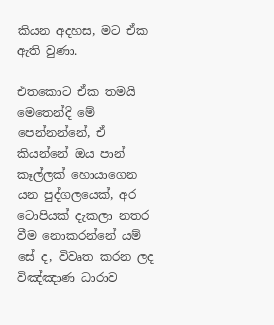කියන අදහස, මට ඒක ඇති වුණා.

එතකොට ඒක තමයි මෙතෙන්දි මේ පෙන්නන්නේ, ඒ කියන්නේ ඔය පාන් කෑල්ලක් හොයාගෙන යන පුද්ගලයෙක්, අර ටොපියක් දැකලා නතර වීම නොකරන්නේ යම් සේ ද, විවෘත කරන ලද විඤ්ඤාණ ධාරාව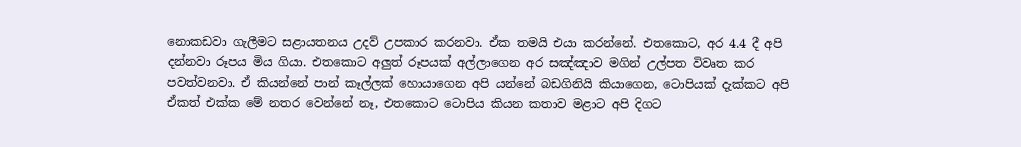නොකඩවා ගැලීමට සළායතනය උදව් උපකාර කරනවා. ඒක තමයි එයා කරන්නේ. එතකොට, අර 4.4 දී අපි දන්නවා රූපය මිය ගියා. එතකොට අලුත් රූපයක් අල්ලාගෙන අර සඤ්ඤාව මගින් උල්පත විවෘත කර පවත්වනවා. ඒ කියන්නේ පාන් කෑල්ලක් හොයාගෙන අපි යන්නේ බඩගිනියි කියාගෙන, ටොපියක් දැක්කට අපි ඒකත් එක්ක මේ නතර වෙන්නේ නෑ, එතකොට ටොපිය කියන කතාව මළාට අපි දිගට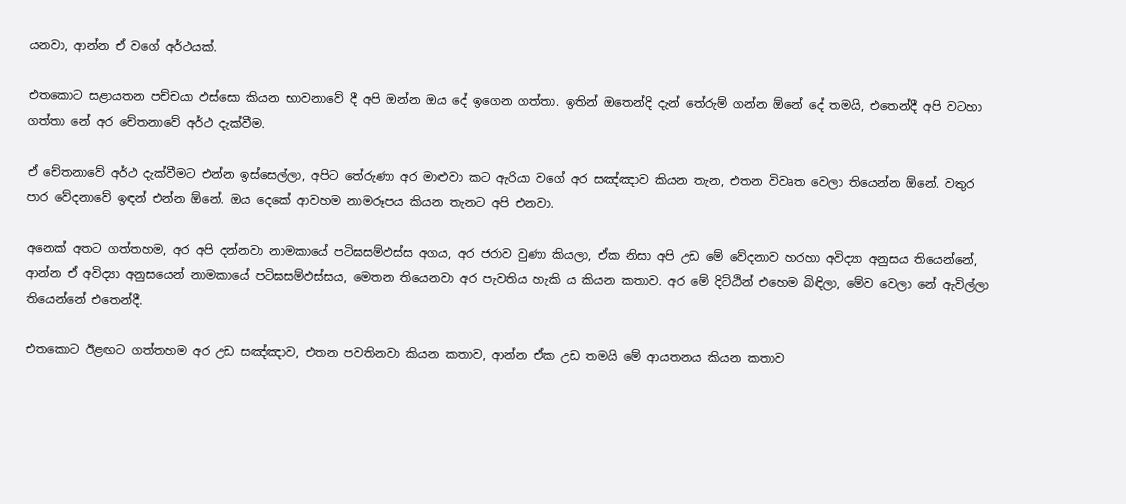යනවා, ආන්න ඒ වගේ අර්ථයක්.

එතකොට සළායතන පච්චයා ඵස්සො කියන භාවනාවේ දී අපි ඔන්න ඔය දේ ඉගෙන ගත්තා. ඉතින් ඔතෙන්දි දැන් තේරුම් ගන්න ඕනේ දේ තමයි, එතෙන්දී අපි වටහා ගත්තා නේ අර චේතනාවේ අර්ථ දැක්වීම.

ඒ චේතනාවේ අර්ථ දැක්වීමට එන්න ඉස්සෙල්ලා, අපිට තේරුණා අර මාළුවා කට ඇරියා වගේ අර සඤ්ඤාව කියන තැන, එතන විවෘත වෙලා තියෙන්න ඕනේ. වතුර පාර වේදනාවේ ඉඳන් එන්න ඕනේ. ඔය දෙකේ ආවහම නාමරූපය කියන තැනට අපි එනවා.

අනෙක් අතට ගත්තහම, අර අපි දන්නවා නාමකායේ පටිඝසම්‌ඵස්‌ස අගය, අර ජරාව වුණා කියලා, ඒක නිසා අපි උඩ මේ වේදනාව හරහා අවිද්‍යා අනුසය තියෙන්නේ, ආන්න ඒ අවිද්‍යා අනුසයෙන් නාමකායේ පටිඝසම්‌ඵස්‌සය, මෙතන තියෙනවා අර පැවතිය හැකි ය කියන කතාව. අර මේ දිට්ඨින් එහෙම බිඳිලා, මේව වෙලා නේ ඇවිල්ලා තියෙන්නේ එතෙන්දී.

එතකොට ඊළඟට ගත්තහම අර උඩ සඤ්ඤාව, එතන පවතිනවා කියන කතාව, ආන්න ඒක උඩ තමයි මේ ආයතනය කියන කතාව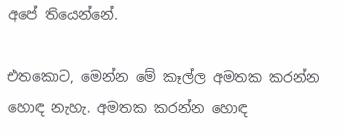අපේ තියෙන්නේ.

එතකොට, මෙන්න මේ කෑල්ල අමතක කරන්න හොඳ නැහැ. අමතක කරන්න හොඳ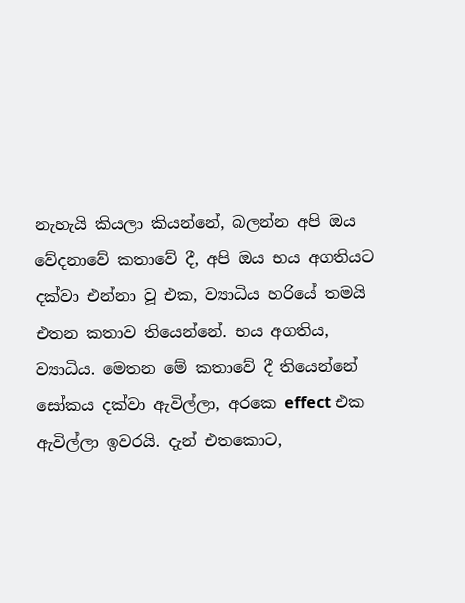නැහැයි කියලා කියන්නේ, බලන්න අපි ඔය වේදනාවේ කතාවේ දී, අපි ඔය භය අගතියට දක්වා එන්නා වූ එක, ව්‍යාධිය හරියේ තමයි එතන කතාව තියෙන්නේ. භය අගතිය, ව්‍යාධිය. මෙතන මේ කතාවේ දී තියෙන්නේ සෝකය දක්වා ඇවිල්ලා, අරකෙ effect එක ඇවිල්ලා ඉවරයි. දැන් එතකොට,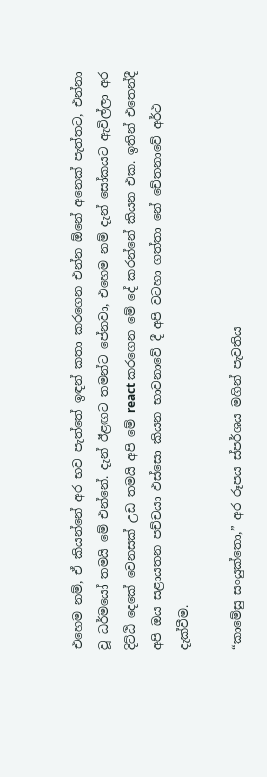එහෙම නම්, ඒ කියන්නේ අර භව පැත්තේ ඉඳන් කතා කරගෙන එන්න ඕනේ අනෙක් පැත්තට, එන්නා වූ ධර්මයෝ තමයි මේ එන්නේ. දැන් ඊළඟට තමන්ට පේනවා, එහෙම නම් දැන් සෝකයට ඇවිල්ලා අර දිට්ඨි දෙකේ වෙනසක් උඩ තමයි අපි මේ react කරගෙන මේ දේ කරන්නේ කියන එක. ඉතින් එතෙන්දී අපි ඔය සළායතන පච්චයා ඵස්සො කියන භාවනාවේ දී අපි වටහා ගත්තා නේ චේතනාවේ අර්ථ දැක්වීම.

“කාමේසු සංයුක්තො,” අර රූපය ස්පර්ශය මගින් පැවතිය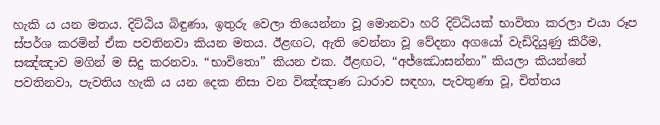හැකි ය යන මතය. දිට්ඨිය බිඳුණා, ඉතුරු වෙලා තියෙන්නා වූ මොනවා හරි දිට්ඨියක් භාවිතා කරලා එයා රූප ස්පර්ශ කරමින් ඒක පවතිනවා කියන මතය. ඊළඟට, ඇති වෙන්නා වූ වේදනා අගයෝ වැඩිදියුණු කිරීම, සඤ්ඤාව මගින් ම සිදු කරනවා. “භාවිතො” කියන එක. ඊළඟට, “අජ්‌ඣොසන්‌නා” කියලා කියන්නේ පවතිනවා, පැවතිය හැකි ය යන දෙක නිසා වන විඤ්ඤාණ ධාරාව සඳහා, පැවතුණා වූ, චිත්තය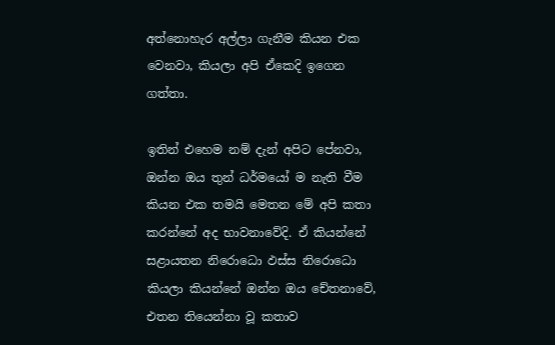අත්නොහැර අල්ලා ගැනීම කියන එක වෙනවා, කියලා අපි ඒකෙදි ඉගෙන ගත්තා.

ඉතින් එහෙම නම් දැන් අපිට පේනවා, ඔන්න ඔය තුන් ධර්මයෝ ම නැති වීම කියන එක තමයි මෙතන මේ අපි කතා කරන්නේ අද භාවනාවේදි. ඒ කියන්නේ සළායතන නිරොධො ඵස්ස නිරොධො කියලා කියන්නේ ඔන්න ඔය චේතනාවේ, එතන තියෙන්නා වූ කතාව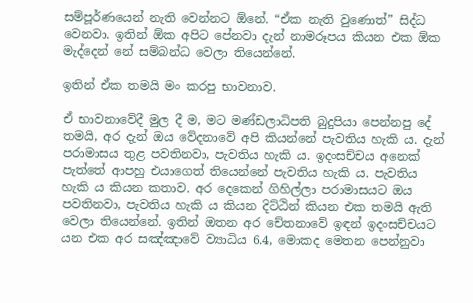සම්පූර්ණයෙන් නැති වෙන්නට ඕනේ. “ඒක නැති වුණොත්” සිද්ධ වෙනවා. ඉතින් ඕක අපිට පේනවා දැන් නාමරූපය කියන එක ඕක මැද්දෙන් නේ සම්බන්ධ වෙලා තියෙන්නේ.

ඉතින් ඒක තමයි මං කරපු භාවනාව.

ඒ භාවනාවේදී මුල දී ම, මට මණ්ඩලාධිපති බුදුපියා පෙන්නපු දේ තමයි, අර දැන් ඔය වේදනාවේ අපි කියන්නේ පැවතිය හැකි ය. දැන් පරාමාසය තුළ පවතිනවා, පැවතිය හැකි ය. ඉදංසච්චය අනෙක් පැත්තේ ආපහු එයාගෙත් තියෙන්නේ පැවතිය හැකි ය. පැවතිය හැකි ය කියන කතාව. අර දෙකෙන් ගිහිල්ලා පරාමාසයට ඔය පවතිනවා, පැවතිය හැකි ය කියන දිට්ඨින් කියන එක තමයි ඇති වෙලා තියෙන්නේ. ඉතින් ඔතන අර චේතනාවේ ඉඳන් ඉදංසච්චයට යන එක අර සඤ්ඤාවේ ව්‍යාධිය 6.4, මොකද මෙතන පෙන්නුවා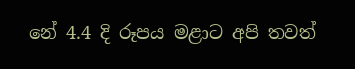නේ 4.4 දි රූපය මළාට අපි තවත්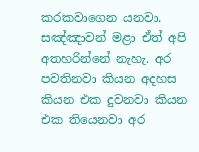කරකවාගෙන යනවා. සඤ්ඤාවන් මළා ඒත් අපි අතහරින්නේ නැහැ. අර පවතිනවා කියන අදහස කියන එක දුවනවා කියන එක තියෙනවා අර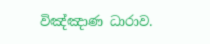විඤ්ඤාණ ධාරාව.